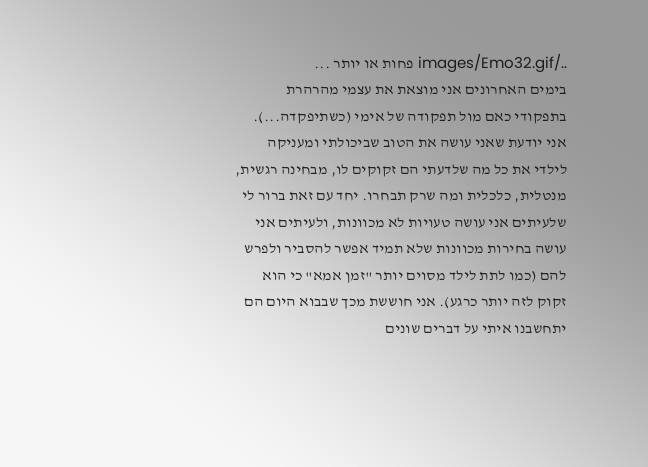../images/Emo32.gif פחות או יותר ...
בימים האחרונים אני מוצאת את עצמי מהרהרת בתפקודי כאם מול תפקודה של אימי (כשתיפקדה...). אני יודעת שאני עושה את הטוב שביכולתי ומעניקה לילדי את כל מה שלדעתי הם זקוקים לו, מבחינה רגשית, מנטלית, כלכלית ומה שרק תבחרו. יחד עם זאת ברור לי שלעיתים אני עושה טעויות לא מכוונות, ולעיתים אני עושה בחירות מכוונות שלא תמיד אפשר להסביר ולפרש להם (כמו לתת לילד מסוים יותר "זמן אמא" כי הוא זקוק לזה יותר כרגע). אני חוששת מכך שבבוא היום הם יתחשבנו איתי על דברים שונים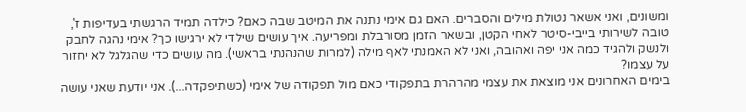ומשונים, ואני אשאר נטולת מילים והסברים. האם גם אימי נתנה את המיטב שבה כאם? כילדה תמיד הרגשתי בעדיפות ז', טובה לשירותי בייבי-סיטר לאחי הקטן, ובשאר הזמן מסורבלת ומפריעה. איך עושים שילדי לא ירגישו כך? אימי נהגה לחבק ולנשק ולהגיד כמה אני יפה ואהובה, ואני לא האמנתי לאף מילה (למרות שהנהנתי בראשי). מה עושים כדי שהגלגל לא יחזור על עצמו?
בימים האחרונים אני מוצאת את עצמי מהרהרת בתפקודי כאם מול תפקודה של אימי (כשתיפקדה...). אני יודעת שאני עושה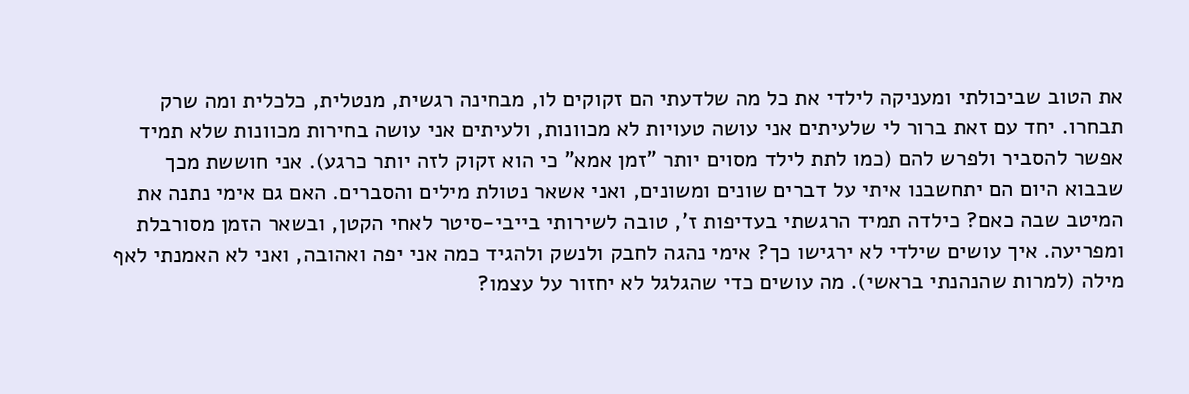את הטוב שביכולתי ומעניקה לילדי את כל מה שלדעתי הם זקוקים לו, מבחינה רגשית, מנטלית, כלכלית ומה שרק תבחרו. יחד עם זאת ברור לי שלעיתים אני עושה טעויות לא מכוונות, ולעיתים אני עושה בחירות מכוונות שלא תמיד אפשר להסביר ולפרש להם (כמו לתת לילד מסוים יותר "זמן אמא" כי הוא זקוק לזה יותר כרגע). אני חוששת מכך שבבוא היום הם יתחשבנו איתי על דברים שונים ומשונים, ואני אשאר נטולת מילים והסברים. האם גם אימי נתנה את המיטב שבה כאם? כילדה תמיד הרגשתי בעדיפות ז', טובה לשירותי בייבי-סיטר לאחי הקטן, ובשאר הזמן מסורבלת ומפריעה. איך עושים שילדי לא ירגישו כך? אימי נהגה לחבק ולנשק ולהגיד כמה אני יפה ואהובה, ואני לא האמנתי לאף מילה (למרות שהנהנתי בראשי). מה עושים כדי שהגלגל לא יחזור על עצמו?